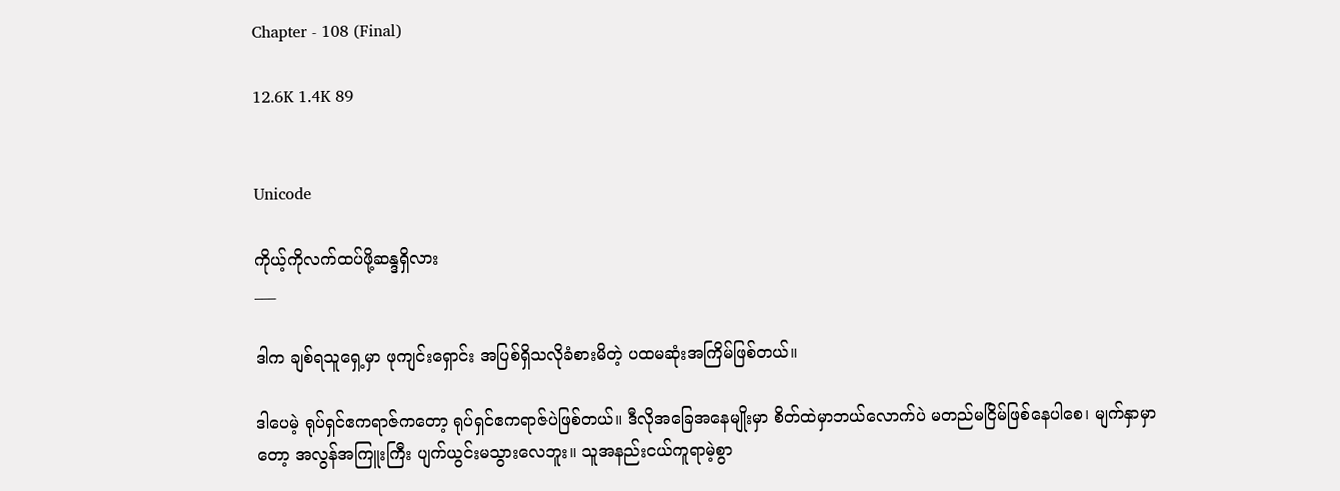Chapter - 108 (Final)

12.6K 1.4K 89


Unicode

ကိုယ့်ကိုလက်ထပ်ဖို့ဆန္ဒရှိလား
___

ဒါက ချစ်ရသူရှေ့မှာ ဖုကျင်းရှောင်း အပြစ်ရှိသလိုခံစားမိတဲ့ ပထမဆုံးအကြိမ်ဖြစ်တယ်။

ဒါပေမဲ့ ရုပ်ရှင်ဧကရာဇ်ကတော့ ရုပ်ရှင်ဧကရာဇ်ပဲဖြစ်တယ်။ ဒီလိုအခြေအနေမျိုးမှာ စိတ်ထဲမှာဘယ်လောက်ပဲ မတည်မငြိမ်ဖြစ်နေပါစေ၊ မျက်နှာမှာတော့ အလွန်အကြူးကြီး ပျက်ယွင်းမသွားလေဘူး။ သူအနည်းငယ်ကူရာမဲ့စွာ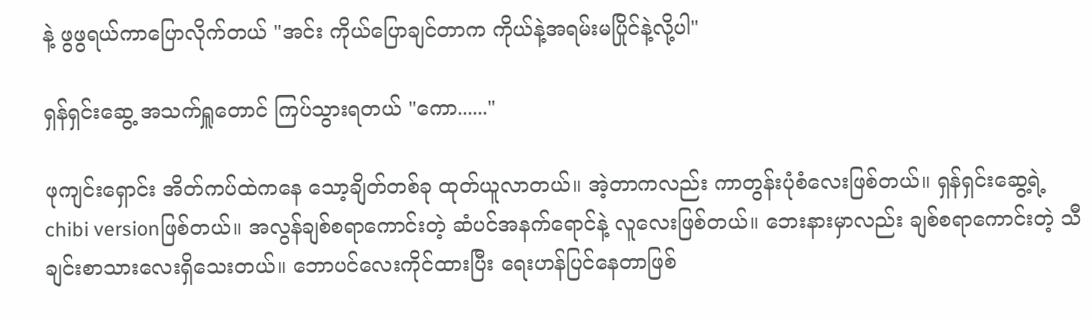နဲ့ ဖွဖွရယ်ကာပြောလိုက်တယ် "အင်း ကိုယ်ပြောချင်တာက ကိုယ်နဲ့အရမ်းမပြိုင်နဲ့လို့ပါ"

ရှန်ရှင်းဆွေ့ အသက်ရှူတောင် ကြပ်သွားရတယ် "ကော......"

ဖုကျင်းရှောင်း အိတ်ကပ်ထဲကနေ သော့ချိတ်တစ်ခု ထုတ်ယူလာတယ်။ အဲ့တာကလည်း ကာတွန်းပုံစံလေးဖြစ်တယ်။ ရှန်ရှင်းဆွေ့ရဲ့ chibi versionဖြစ်တယ်။ အလွန်ချစ်စရာကောင်းတဲ့ ဆံပင်အနက်ရောင်နဲ့ လူလေးဖြစ်တယ်။ ဘေးနားမှာလည်း ချစ်စရာကောင်းတဲ့ သီချင်းစာသားလေးရှိသေးတယ်။ ဘောပင်လေးကိုင်ထားပြီး ရေးဟန်ပြင်နေတာဖြစ်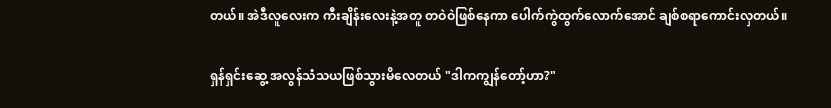တယ်။ အဲဒီလူလေးက ကီးချိန်းလေးနဲ့အတူ တဝဲဝဲဖြစ်နေကာ ပေါက်ကွဲထွက်လောက်အောင် ချစ်စရာကောင်းလှတယ်။

ရှန်ရှင်းဆွေ့ အလွန်သံသယဖြစ်သွားမိလေတယ် "ဒါကကျွန်တော့်ဟာ?"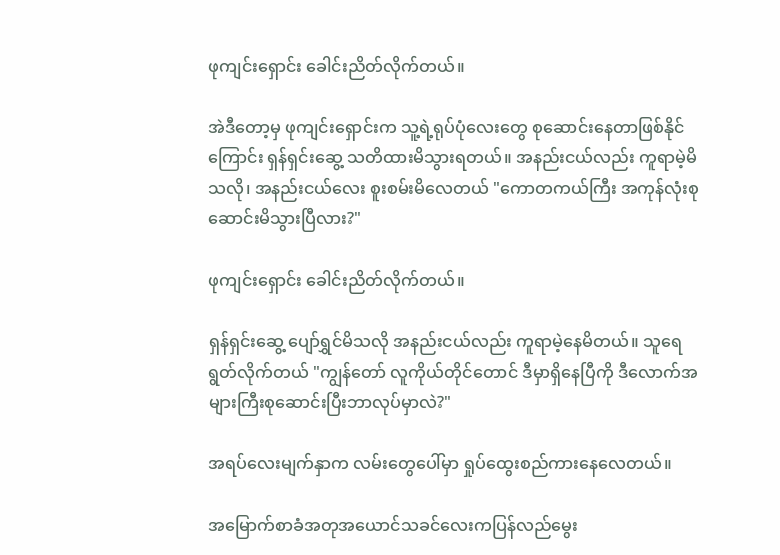ဖုကျင်းရှောင်း ခေါင်းညိတ်လိုက်တယ်။

အဲဒီတော့မှ ဖုကျင်းရှောင်းက သူ့ရဲ့ရုပ်ပုံလေးတွေ စုဆောင်းနေတာဖြစ်နိုင်ကြောင်း ရှန်ရှင်းဆွေ့ သတိထားမိသွားရတယ်။ အနည်းငယ်လည်း ကူရာမဲ့မိသလို၊ အနည်းငယ်လေး စူးစမ်းမိလေတယ် "ကောတကယ်ကြီး အကုန်လုံးစုဆောင်းမိသွားပြီလား?"

ဖုကျင်းရှောင်း ခေါင်းညိတ်လိုက်တယ်။

ရှန်ရှင်းဆွေ့ ပျော်ရွှင်မိသလို အနည်းငယ်လည်း ကူရာမဲ့နေမိတယ်။ သူရေရွတ်လိုက်တယ် "ကျွန်တော် လူကိုယ်တိုင်တောင် ဒီမှာရှိနေပြီကို ဒီလောက်အများကြီးစုဆောင်းပြီးဘာလုပ်မှာလဲ?"

အရပ်လေးမျက်နှာက လမ်းတွေပေါ်မှာ ရှုပ်ထွေးစည်ကားနေလေတယ်။

အမြောက်စာခံအတုအယောင်သခင်လေးကပြန်လည်မွေး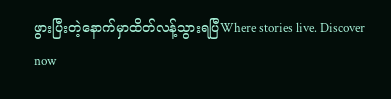ဖွားပြီးတဲ့နောက်မှာထိတ်လန့်သွားရပြီWhere stories live. Discover now